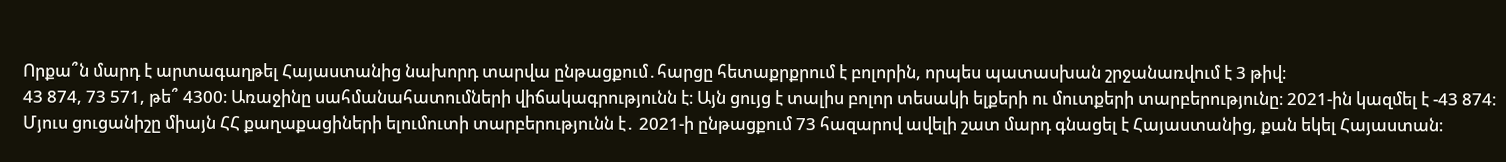Որքա՞ն մարդ է արտագաղթել Հայաստանից նախորդ տարվա ընթացքում․հարցը հետաքրքրում է բոլորին, որպես պատասխան շրջանառվում է 3 թիվ։
43 874, 73 571, թե՞ 4300։ Առաջինը սահմանահատումների վիճակագրությունն է։ Այն ցույց է տալիս բոլոր տեսակի ելքերի ու մուտքերի տարբերությունը։ 2021-ին կազմել է -43 874։ Մյուս ցուցանիշը միայն ՀՀ քաղաքացիների ելումուտի տարբերությունն է․ 2021-ի ընթացքում 73 հազարով ավելի շատ մարդ գնացել է Հայաստանից, քան եկել Հայաստան։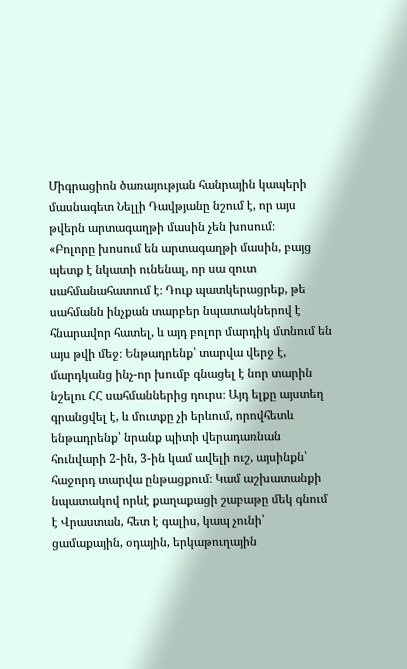Միգրացիոն ծառայության հանրային կապերի մասնագետ Նելլի Դավթյանը նշում է, որ այս թվերն արտագաղթի մասին չեն խոսում։
«Բոլորը խոսում են արտագաղթի մասին, բայց պետք է նկատի ունենալ, որ սա զուտ սահմանահատում է։ Դուք պատկերացրեք, թե սահմանն ինչքան տարբեր նպատակներով է հնարավոր հատել, և այդ բոլոր մարդիկ մտնում են այս թվի մեջ։ Ենթադրենք՝ տարվա վերջ է, մարդկանց ինչ-որ խումբ գնացել է նոր տարին նշելու ՀՀ սահմաններից դուրս։ Այդ ելքը այստեղ գրանցվել է, և մուտքը չի երևում, որովհետև ենթադրենք՝ նրանք պիտի վերադառնան հունվարի 2-ին, 3-ին կամ ավելի ուշ, այսինքն՝ հաջորդ տարվա ընթացքում։ Կամ աշխատանքի նպատակով որևէ քաղաքացի շաբաթը մեկ գնում է Վրաստան, հետ է գալիս, կապ չունի՝ ցամաքային, օդային, երկաթուղային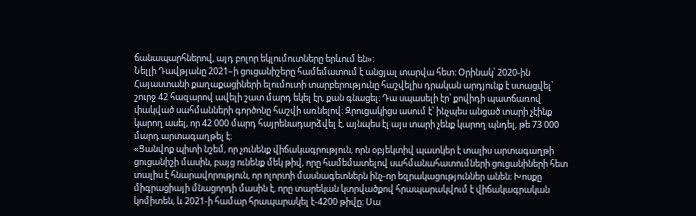ճանապարհներով, այդ բոլոր եկլումուտները երևում են»։
Նելլի Դավթյանը 2021–ի ցուցանիշերը համեմատում է անցյալ տարվա հետ։ Օրինակ՝ 2020-ին Հայաստանի քաղաքացիների ելումուտի տարբերությունը հաշվելիս դրական արդյունք է ստացվել՝ շուրջ 42 հազարով ավելի շատ մարդ եկել էր, քան գնացել։ Դա սպասելի էր՝ քովիդի պատճառով փակված սահմանների գործոնը հաշվի առնելով։ Զրուցակիցս ասում է՝ ինչպես անցած տարի չէինք կարող ասել, որ 42 000 մարդ հայրենադարձվել է, այնպես էլ այս տարի չենք կարող պնդել, թե 73 000 մարդ արտագաղթել է։
«Ցանվոք պիտի նշեմ, որ չունենք վիճակագրություն, որն օբյեկտիվ պատկեր է տալիս արտագաղթի ցուցանիշի մասին, բայց ունենք մեկ թիվ, որը համեմատելով սահմանահատումների ցուցանիների հետ տալիս է հնարավորություն, որ ոլորտի մասնագետներն ինչ-որ եզրակացություններ անեն։ Խոսքը միգրացիայի մնացորդի մասին է, որը տարեկան կտրվածքով հրապարակվում է վիճակագրական կոմիտեն, և 2021-ի համար հրապարակել է-4200 թիվը։ Սա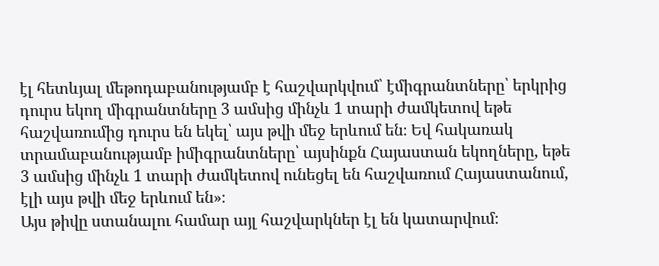էլ հետևյալ մեթոդաբանությամբ է հաշվարկվում՝ էմիգրանտները՝ երկրից դուրս եկող միգրանտները 3 ամսից մինչև 1 տարի ժամկետով եթե հաշվառումից դուրս են եկել՝ այս թվի մեջ երևում են։ Եվ հակառակ տրամաբանությամբ իմիգրանտները՝ այսինքն Հայաստան եկողները, եթե 3 ամսից մինչև 1 տարի ժամկետով ունեցել են հաշվառում Հայաստանում, էլի այս թվի մեջ երևում են»։
Այս թիվը ստանալու համար այլ հաշվարկներ էլ են կատարվում։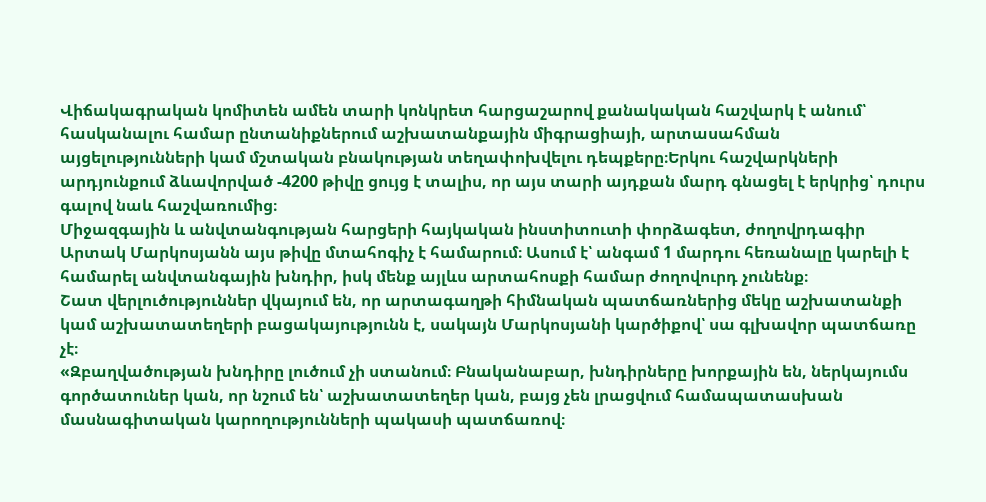Վիճակագրական կոմիտեն ամեն տարի կոնկրետ հարցաշարով քանակական հաշվարկ է անում՝ հասկանալու համար ընտանիքներում աշխատանքային միգրացիայի, արտասահման այցելությունների կամ մշտական բնակության տեղափոխվելու դեպքերը։Երկու հաշվարկների արդյունքում ձևավորված -4200 թիվը ցույց է տալիս, որ այս տարի այդքան մարդ գնացել է երկրից՝ դուրս գալով նաև հաշվառումից։
Միջազգային և անվտանգության հարցերի հայկական ինստիտուտի փորձագետ, ժողովրդագիր Արտակ Մարկոսյանն այս թիվը մտահոգիչ է համարում։ Ասում է՝ անգամ 1 մարդու հեռանալը կարելի է համարել անվտանգային խնդիր, իսկ մենք այլևս արտահոսքի համար ժողովուրդ չունենք։
Շատ վերլուծություններ վկայում են, որ արտագաղթի հիմնական պատճառներից մեկը աշխատանքի կամ աշխատատեղերի բացակայությունն է, սակայն Մարկոսյանի կարծիքով՝ սա գլխավոր պատճառը չէ։
«Զբաղվածության խնդիրը լուծում չի ստանում։ Բնականաբար, խնդիրները խորքային են, ներկայումս գործատուներ կան, որ նշում են՝ աշխատատեղեր կան, բայց չեն լրացվում համապատասխան մասնագիտական կարողությունների պակասի պատճառով։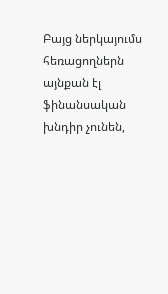Բայց ներկայումս հեռացողներն այնքան էլ ֆինանսական խնդիր չունեն,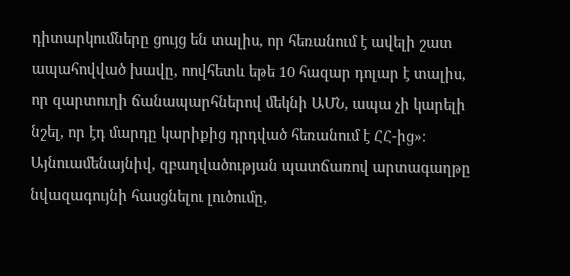դիտարկումները ցույց են տալիս, որ հեռանում է ավելի շատ ապահովված խավը, ոովհետև եթե 10 հազար դոլար է տալիս, որ զարտուղի ճանապարհներով մեկնի ԱՄՆ, ապա չի կարելի նշել, որ էդ մարդը կարիքից դրդված հեռանում է ՀՀ-ից»։
Այնուամենայնիվ, զբաղվածության պատճառով արտագաղթը նվազագույնի հասցնելու լուծումը,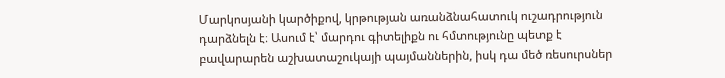Մարկոսյանի կարծիքով, կրթության առանձնահատուկ ուշադրություն դարձնելն է։ Ասում է՝ մարդու գիտելիքն ու հմտությունը պետք է բավարարեն աշխատաշուկայի պայմաններին, իսկ դա մեծ ռեսուրսներ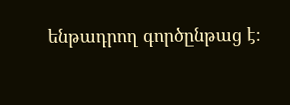ենթադրող գործընթաց է։